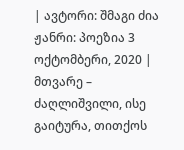| ავტორი: შმაგი ძია ჟანრი: პოეზია 3 ოქტომბერი, 2020 |
მთვარე – ძაღლიშვილი, ისე გაიტურა, თითქოს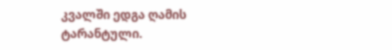კვალში ედგა ღამის ტარანტული.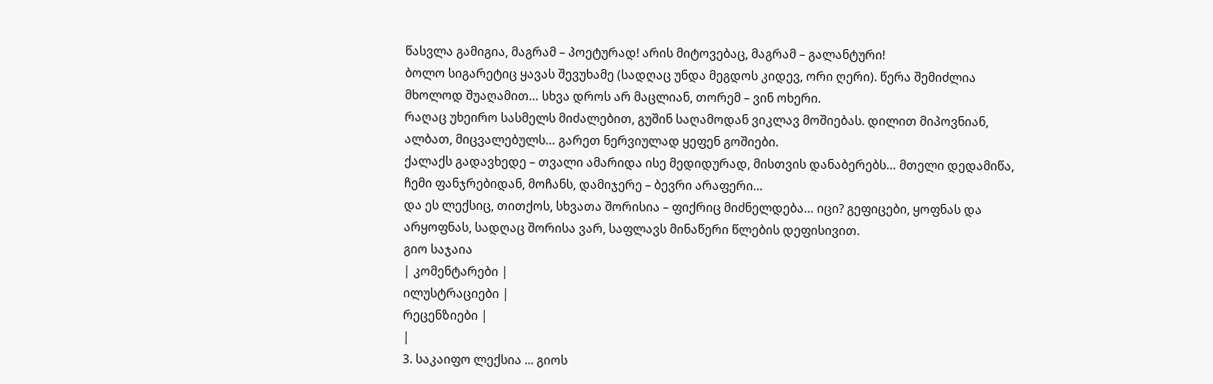წასვლა გამიგია, მაგრამ – პოეტურად! არის მიტოვებაც, მაგრამ – გალანტური!
ბოლო სიგარეტიც ყავას შევუხამე (სადღაც უნდა მეგდოს კიდევ, ორი ღერი). წერა შემიძლია მხოლოდ შუაღამით… სხვა დროს არ მაცლიან, თორემ – ვინ ოხერი.
რაღაც უხეირო სასმელს მიძალებით, გუშინ საღამოდან ვიკლავ მოშიებას. დილით მიპოვნიან, ალბათ, მიცვალებულს… გარეთ ნერვიულად ყეფენ გოშიები.
ქალაქს გადავხედე – თვალი ამარიდა ისე მედიდურად, მისთვის დანაბერებს… მთელი დედამიწა, ჩემი ფანჯრებიდან, მოჩანს, დამიჯერე – ბევრი არაფერი…
და ეს ლექსიც, თითქოს, სხვათა შორისია – ფიქრიც მიძნელდება… იცი? გეფიცები, ყოფნას და არყოფნას, სადღაც შორისა ვარ, საფლავს მინაწერი წლების დეფისივით.
გიო საჯაია
| კომენტარები |
ილუსტრაციები |
რეცენზიები |
|
3. საკაიფო ლექსია ... გიოს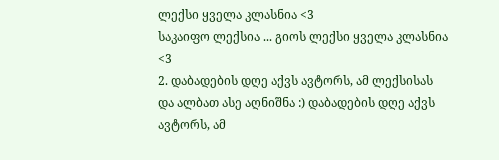ლექსი ყველა კლასნია <3
საკაიფო ლექსია ... გიოს ლექსი ყველა კლასნია <3
2. დაბადების დღე აქვს ავტორს, ამ ლექსისას და ალბათ ასე აღნიშნა :) დაბადების დღე აქვს ავტორს, ამ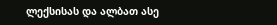ლექსისას და ალბათ ასე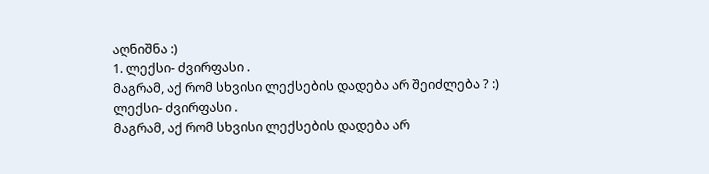აღნიშნა :)
1. ლექსი- ძვირფასი .
მაგრამ, აქ რომ სხვისი ლექსების დადება არ შეიძლება ? :)
ლექსი- ძვირფასი .
მაგრამ, აქ რომ სხვისი ლექსების დადება არ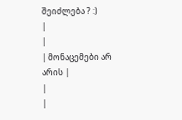შეიძლება ? :)
|
|
| მონაცემები არ არის |
|
|